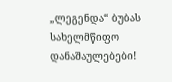„ლეგენდა“ ბუბას სახელმწიფო დანაშაულებები!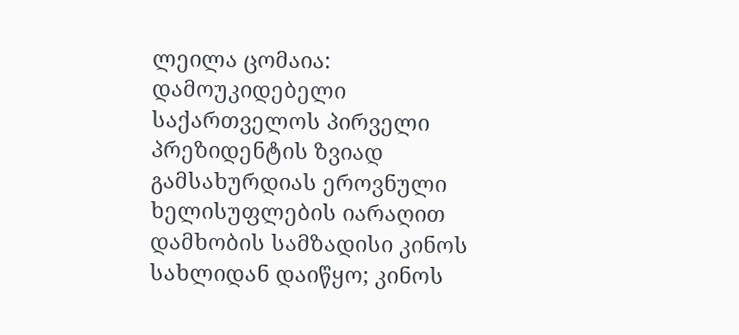ლეილა ცომაია: დამოუკიდებელი საქართველოს პირველი პრეზიდენტის ზვიად გამსახურდიას ეროვნული ხელისუფლების იარაღით დამხობის სამზადისი კინოს სახლიდან დაიწყო; კინოს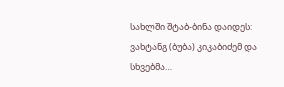სახლში შტაბ-ბინა დაიდეს: ვახტანგ (ბუბა) კიკაბიძემ და სხვებმა…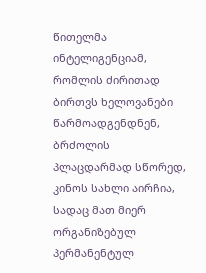წითელმა ინტელიგენციამ, რომლის ძირითად ბირთვს ხელოვანები წარმოადგენდნენ, ბრძოლის პლაცდარმად სწორედ, კინოს სახლი აირჩია, სადაც მათ მიერ ორგანიზებულ პერმანენტულ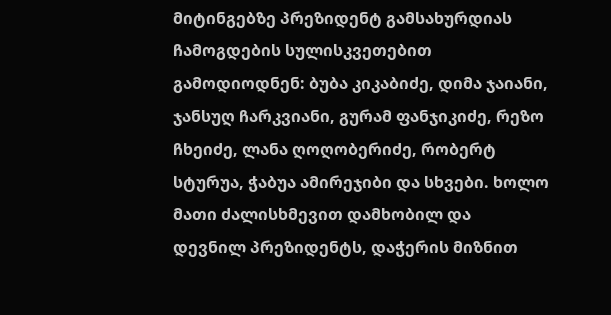მიტინგებზე პრეზიდენტ გამსახურდიას ჩამოგდების სულისკვეთებით გამოდიოდნენ: ბუბა კიკაბიძე, დიმა ჯაიანი, ჯანსუღ ჩარკვიანი, გურამ ფანჯიკიძე, რეზო ჩხეიძე, ლანა ღოღობერიძე, რობერტ სტურუა, ჭაბუა ამირეჯიბი და სხვები. ხოლო მათი ძალისხმევით დამხობილ და
დევნილ პრეზიდენტს, დაჭერის მიზნით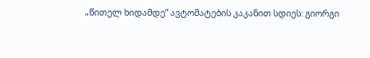„წითელ ხიდამდე“ ავტომატების კაკანით სდიეს: გიორგი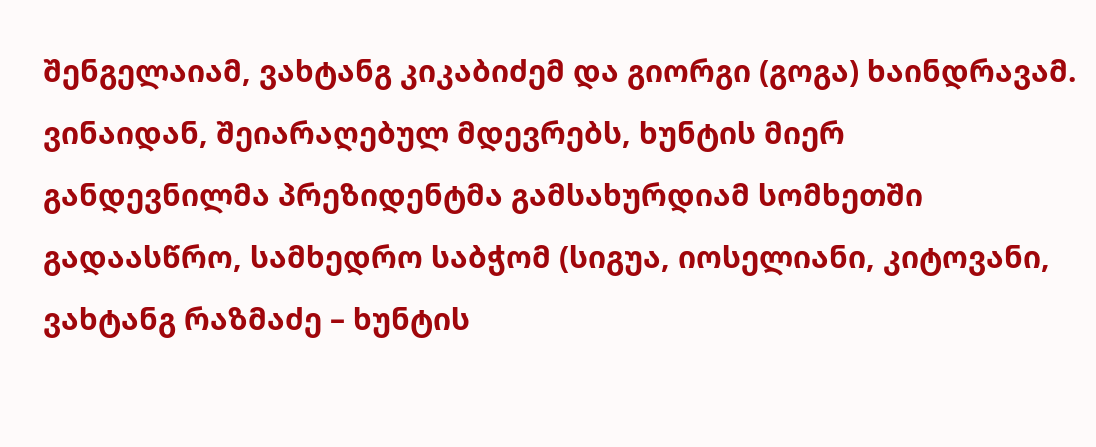შენგელაიამ, ვახტანგ კიკაბიძემ და გიორგი (გოგა) ხაინდრავამ. ვინაიდან, შეიარაღებულ მდევრებს, ხუნტის მიერ განდევნილმა პრეზიდენტმა გამსახურდიამ სომხეთში გადაასწრო, სამხედრო საბჭომ (სიგუა, იოსელიანი, კიტოვანი, ვახტანგ რაზმაძე – ხუნტის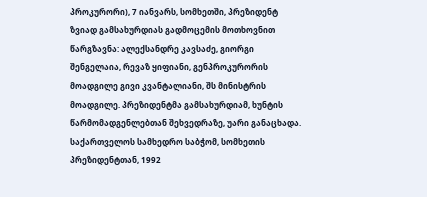პროკურორი), 7 იანვარს, სომხეთში, პრეზიდენტ ზვიად გამსახურდიას გადმოცემის მოთხოვნით წარგზავნა: ალექსანდრე კავსაძე, გიორგი შენგელაია, რევაზ ყიფიანი, გენპროკურორის მოადგილე გივი კვანტალიანი, შს მინისტრის მოადგილე. პრეზიდენტმა გამსახურდიამ, ხუნტის წარმომადგენლებთან შეხვედრაზე, უარი განაცხადა. საქართველოს სამხედრო საბჭომ, სომხეთის პრეზიდენტთან, 1992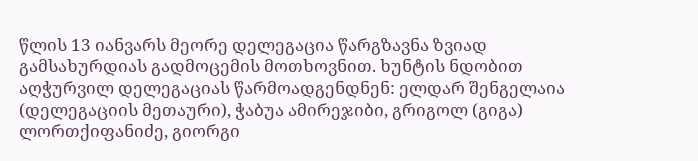წლის 13 იანვარს მეორე დელეგაცია წარგზავნა ზვიად გამსახურდიას გადმოცემის მოთხოვნით. ხუნტის ნდობით აღჭურვილ დელეგაციას წარმოადგენდნენ: ელდარ შენგელაია (დელეგაციის მეთაური), ჭაბუა ამირეჯიბი, გრიგოლ (გიგა) ლორთქიფანიძე, გიორგი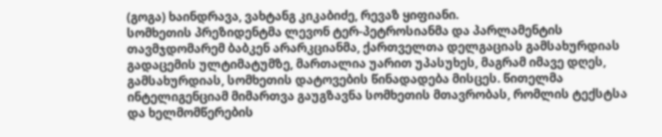(გოგა) ხაინდრავა, ვახტანგ კიკაბიძე, რევაზ ყიფიანი.
სომხეთის პრეზიდენტმა ლევონ ტერ-პეტროსიანმა და პარლამენტის თავმჯდომარემ ბაბკენ არარკციანმა, ქართველთა დელგაციას გამსახურდიას გადაცემის ულტიმატუმზე, მართალია უარით უპასუხეს, მაგრამ იმავე დღეს, გამსახურდიას, სომხეთის დატოვების წინადადება მისცეს. წითელმა ინტელიგენციამ მიმართვა გაუგზავნა სომხეთის მთავრობას, რომლის ტექსტსა და ხელმომწერების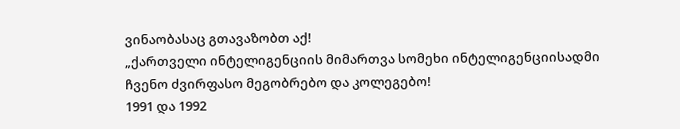ვინაობასაც გთავაზობთ აქ!
„ქართველი ინტელიგენციის მიმართვა სომეხი ინტელიგენციისადმი ჩვენო ძვირფასო მეგობრებო და კოლეგებო!
1991 და 1992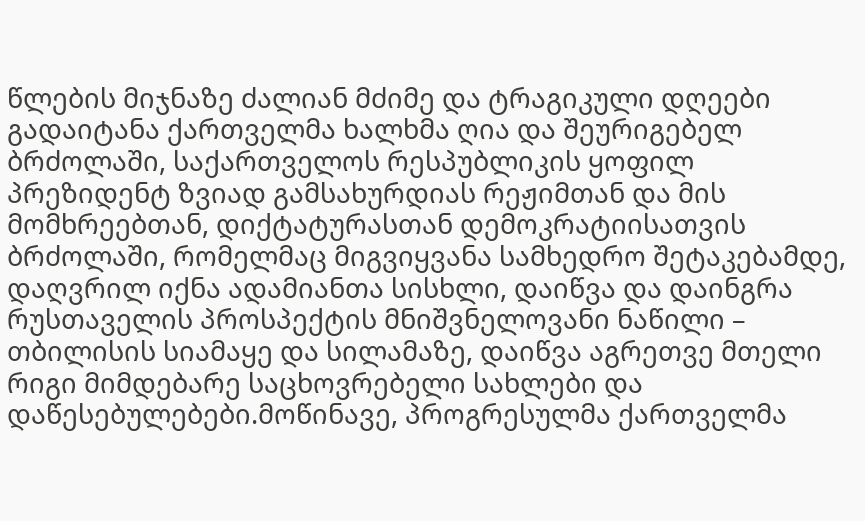წლების მიჯნაზე ძალიან მძიმე და ტრაგიკული დღეები გადაიტანა ქართველმა ხალხმა ღია და შეურიგებელ ბრძოლაში, საქართველოს რესპუბლიკის ყოფილ პრეზიდენტ ზვიად გამსახურდიას რეჟიმთან და მის მომხრეებთან, დიქტატურასთან დემოკრატიისათვის ბრძოლაში, რომელმაც მიგვიყვანა სამხედრო შეტაკებამდე, დაღვრილ იქნა ადამიანთა სისხლი, დაიწვა და დაინგრა რუსთაველის პროსპექტის მნიშვნელოვანი ნაწილი – თბილისის სიამაყე და სილამაზე, დაიწვა აგრეთვე მთელი რიგი მიმდებარე საცხოვრებელი სახლები და დაწესებულებები.მოწინავე, პროგრესულმა ქართველმა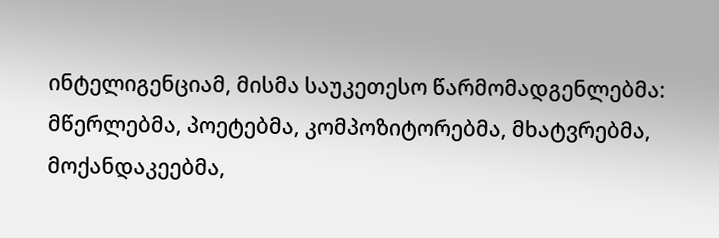ინტელიგენციამ, მისმა საუკეთესო წარმომადგენლებმა: მწერლებმა, პოეტებმა, კომპოზიტორებმა, მხატვრებმა, მოქანდაკეებმა,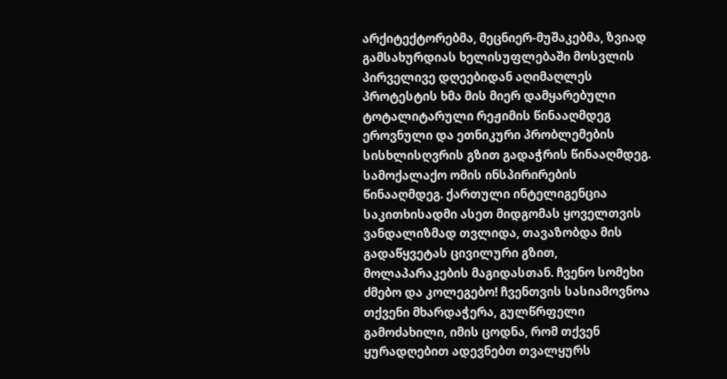არქიტექტორებმა, მეცნიერ-მუშაკებმა, ზვიად გამსახურდიას ხელისუფლებაში მოსვლის პირველივე დღეებიდან აღიმაღლეს პროტესტის ხმა მის მიერ დამყარებული ტოტალიტარული რეჟიმის წინააღმდეგ ეროვნული და ეთნიკური პრობლემების სისხლისღვრის გზით გადაჭრის წინააღმდეგ. სამოქალაქო ომის ინსპირირების წინააღმდეგ. ქართული ინტელიგენცია საკითხისადმი ასეთ მიდგომას ყოველთვის ვანდალიზმად თვლიდა, თავაზობდა მის გადაწყვეტას ცივილური გზით, მოლაპარაკების მაგიდასთან. ჩვენო სომეხი ძმებო და კოლეგებო! ჩვენთვის სასიამოვნოა თქვენი მხარდაჭერა, გულწრფელი გამოძახილი, იმის ცოდნა, რომ თქვენ ყურადღებით ადევნებთ თვალყურს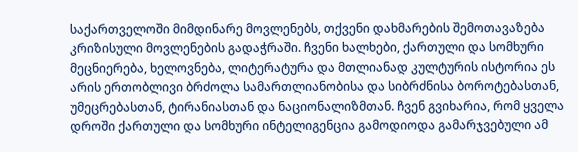საქართველოში მიმდინარე მოვლენებს, თქვენი დახმარების შემოთავაზება კრიზისული მოვლენების გადაჭრაში. ჩვენი ხალხები, ქართული და სომხური მეცნიერება, ხელოვნება, ლიტერატურა და მთლიანად კულტურის ისტორია ეს არის ერთობლივი ბრძოლა სამართლიანობისა და სიბრძნისა ბოროტებასთან, უმეცრებასთან, ტირანიასთან და ნაციონალიზმთან. ჩვენ გვიხარია, რომ ყველა დროში ქართული და სომხური ინტელიგენცია გამოდიოდა გამარჯვებული ამ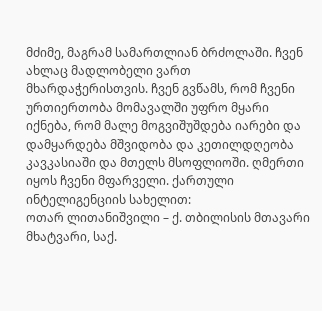მძიმე, მაგრამ სამართლიან ბრძოლაში. ჩვენ ახლაც მადლობელი ვართ მხარდაჭერისთვის. ჩვენ გვწამს, რომ ჩვენი ურთიერთობა მომავალში უფრო მყარი იქნება, რომ მალე მოგვიშუშდება იარები და დამყარდება მშვიდობა და კეთილდღეობა კავკასიაში და მთელს მსოფლიოში. ღმერთი იყოს ჩვენი მფარველი. ქართული ინტელიგენციის სახელით:
ოთარ ლითანიშვილი – ქ. თბილისის მთავარი მხატვარი, საქ.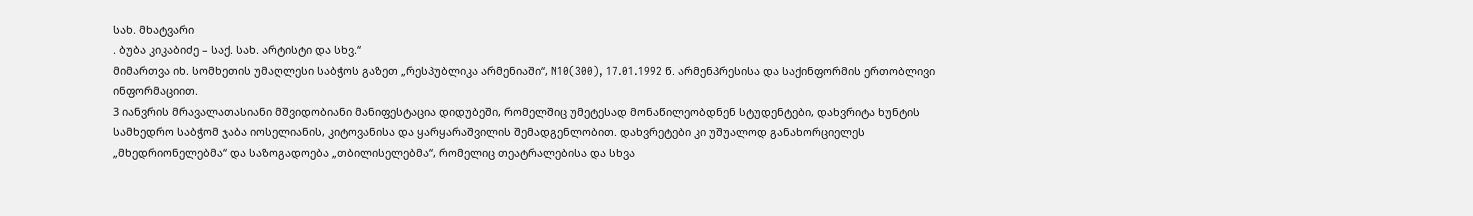სახ. მხატვარი
. ბუბა კიკაბიძე – საქ. სახ. არტისტი და სხვ.“
მიმართვა იხ. სომხეთის უმაღლესი საბჭოს გაზეთ „რესპუბლიკა არმენიაში“, N10(300), 17.01.1992 წ. არმენპრესისა და საქინფორმის ერთობლივი ინფორმაციით.
3 იანვრის მრავალათასიანი მშვიდობიანი მანიფესტაცია დიდუბეში, რომელშიც უმეტესად მონაწილეობდნენ სტუდენტები, დახვრიტა ხუნტის სამხედრო საბჭომ ჯაბა იოსელიანის, კიტოვანისა და ყარყარაშვილის შემადგენლობით. დახვრეტები კი უშუალოდ განახორციელეს „მხედრიონელებმა“ და საზოგადოება „თბილისელებმა“, რომელიც თეატრალებისა და სხვა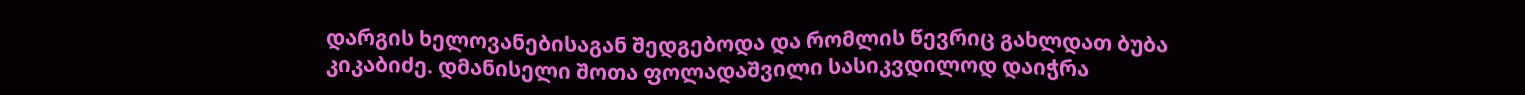დარგის ხელოვანებისაგან შედგებოდა და რომლის წევრიც გახლდათ ბუბა კიკაბიძე. დმანისელი შოთა ფოლადაშვილი სასიკვდილოდ დაიჭრა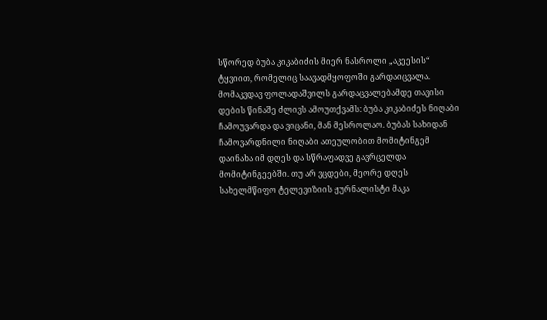სწორედ ბუბა კიკაბიძის მიერ ნასროლი „აკეესის“ ტყვიით, რომელიც საავადმყოფოში გარდაიცვალა. მომაკვდავ ფოლადაშვილს გარდაცვალებამდე თავისი დების წინაშე ძლივს ამოუთქვამს: ბუბა კიკაბიძეს ნიღაბი ჩამოუვარდა და ვიცანი, მან მესროლაო. ბუბას სახიდან ჩამოვარდნილი ნიღაბი ათეულობით მომიტინგემ დაინახა იმ დღეს და სწრაფადვე გავრცელდა მომიტინგეებში. თუ არ ვცდები, მეორე დღეს სახელმწიფო ტელევიზიის ჟურნალისტი მაკა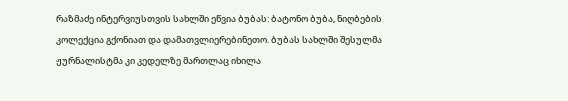რაზმაძე ინტერვიუსთვის სახლში ეწვია ბუბას: ბატონო ბუბა, ნიღბების კოლექცია გქონიათ და დამათვლიერებინეთო. ბუბას სახლში შესულმა ჟურნალისტმა კი კედელზე მართლაც იხილა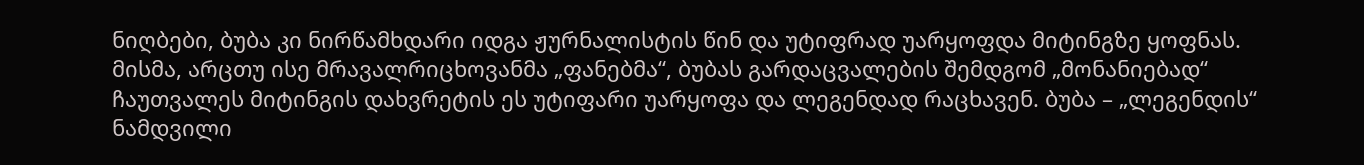ნიღბები, ბუბა კი ნირწამხდარი იდგა ჟურნალისტის წინ და უტიფრად უარყოფდა მიტინგზე ყოფნას. მისმა, არცთუ ისე მრავალრიცხოვანმა „ფანებმა“, ბუბას გარდაცვალების შემდგომ „მონანიებად“ ჩაუთვალეს მიტინგის დახვრეტის ეს უტიფარი უარყოფა და ლეგენდად რაცხავენ. ბუბა – „ლეგენდის“ ნამდვილი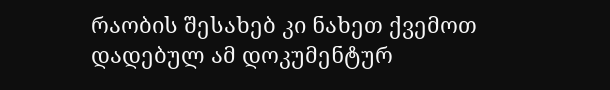რაობის შესახებ კი ნახეთ ქვემოთ დადებულ ამ დოკუმენტურ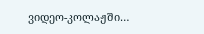ვიდეო-კოლაჟში…